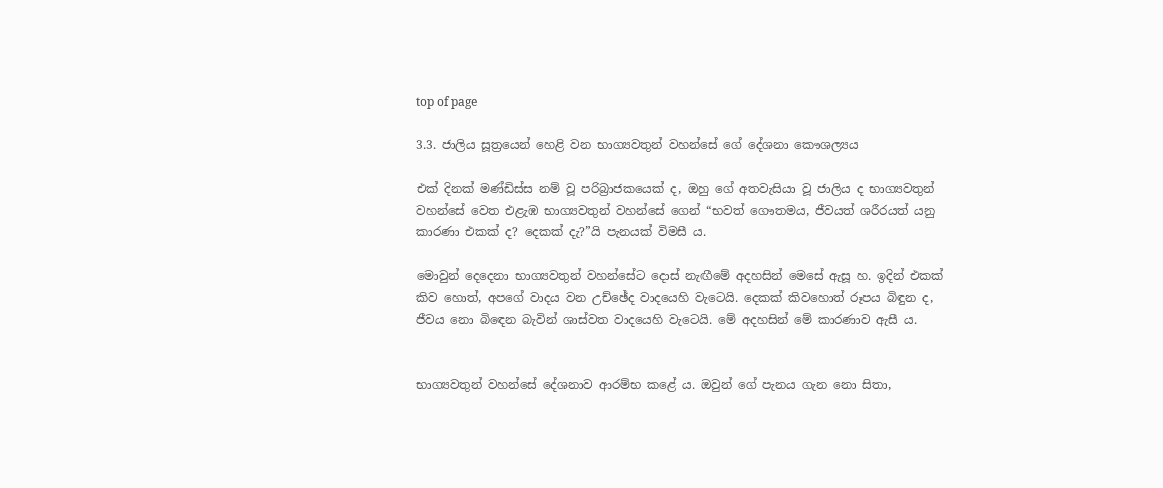top of page

3.3. ජාලිය සූත්‍රයෙන් හෙළි වන භාග්‍යවතුන් වහන්සේ ගේ දේශනා කෞශල්‍යය

එක් දිනක් මණ්ඩිස්ස නම් වූ පරිබ්‍රාජකයෙක් ද, ඔහු ගේ අතවැසියා වූ ජාලිය ද භාග්‍යවතුන් වහන්සේ වෙත එළැඹ භාග්‍යවතුන් වහන්සේ ගෙන් “භවත් ගෞතමය, ජීවයත් ශරීරයත් යනු කාරණා එකක් ද? දෙකක් දැ?”යි පැනයක් විමසී ය.

මොවුන් දෙදෙනා භාග්‍යවතුන් වහන්සේට දොස් නැඟීමේ අදහසින් මෙසේ ඇසූ හ. ඉදින් එකක් කිව හොත්, අපගේ වාදය වන උච්ඡේද වාදයෙහි වැටෙයි. දෙකක් කිවහොත් රූපය බිඳුන ද, ජීවය නො බිඳෙන බැවින් ශාස්වත වාදයෙහි වැටෙයි. මේ අදහසින් මේ කාරණාව ඇසී ය.


භාග්‍යවතුන් වහන්සේ දේශනාව ආරම්භ කළේ ය. ඔවුන් ගේ පැනය ගැන නො සිතා,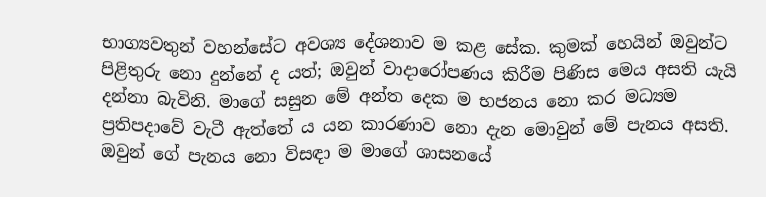භාග්‍යවතුන් වහන්සේට අවශ්‍ය දේශනාව ම කළ සේක. කුමක් හෙයින් ඔවුන්ට පිළිතුරු නො දුන්නේ ද යත්; ඔවුන් වාදාරෝපණය කිරීම පිණිස මෙය අසති යැයි දන්නා බැවිනි. මාගේ සසුන මේ අන්ත දෙක ම භජනය නො කර මධ්‍යම ප්‍රතිපදාවේ වැටී ඇත්තේ ය යන කාරණාව නො දැන මොවුන් මේ පැනය අසති. ඔවුන් ගේ පැනය නො විසඳා ම මාගේ ශාසනයේ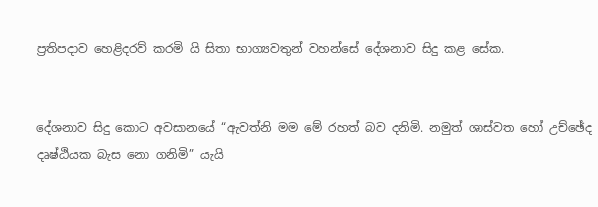ප්‍රතිපදාව හෙළිදරව් කරමි යි සිතා භාග්‍යවතුන් වහන්සේ දේශනාව සිදු කළ සේක.


දේශනාව සිදු කොට අවසානයේ “ඇවත්නි මම මේ රහත් බව දනිමි. නමුත් ශාස්වත හෝ උච්ඡේද දෘෂ්ඨියක බැස නො ගනිමි” යැයි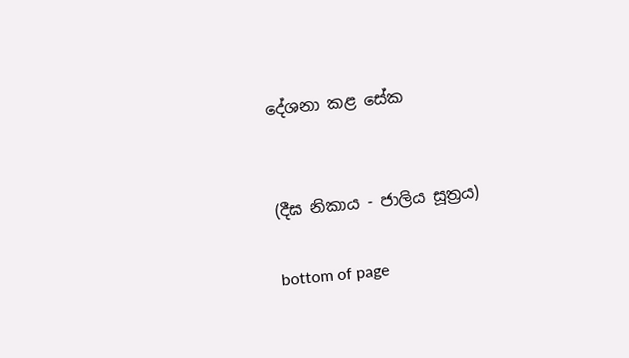දේශනා කළ සේක


(දීඝ නිකාය - ජාලිය සූත්‍රය)

bottom of page